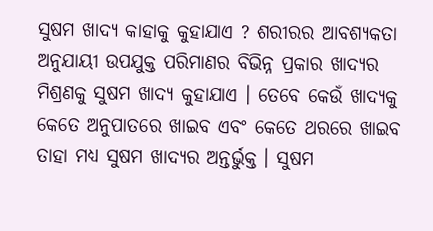ସୁଷମ ଖାଦ୍ୟ କାହାକୁ କୁହାଯାଏ ? ଶରୀରର ଆବଶ୍ୟକତା ଅନୁଯାୟୀ ଉପଯୁକ୍ତ ପରିମାଣର ବିଭିନ୍ନ ପ୍ରକାର ଖାଦ୍ୟର ମିଶ୍ରଣକୁ ସୁଷମ ଖାଦ୍ୟ କୁହାଯାଏ । ତେବେ କେଉଁ ଖାଦ୍ୟକୁ କେତେ ଅନୁପାତରେ ଖାଇବ ଏବଂ କେତେ ଥରରେ ଖାଇବ ତାହା ମଧ୍ୟ ସୁଷମ ଖାଦ୍ୟର ଅନ୍ତର୍ଭୁକ୍ତ । ସୁଷମ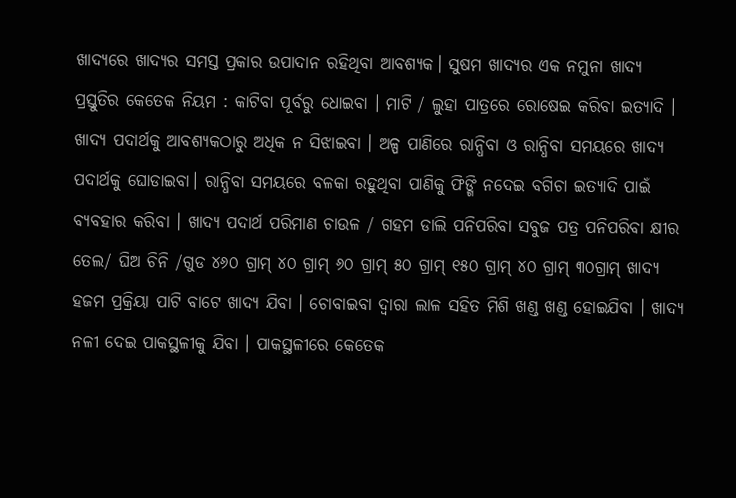ଖାଦ୍ୟରେ ଖାଦ୍ୟର ସମସ୍ତ ପ୍ରକାର ଉପାଦାନ ରହିଥିବା ଆବଶ୍ୟକ। ସୁଷମ ଖାଦ୍ୟର ଏକ ନମୁନା ଖାଦ୍ୟ ପ୍ରସ୍ତୁତିର କେତେକ ନିୟମ : କାଟିବା ପୂର୍ବରୁ ଧୋଇବା । ମାଟି / ଲୁହା ପାତ୍ରରେ ରୋଷେଇ କରିବା ଇତ୍ୟାଦି । ଖାଦ୍ୟ ପଦାର୍ଥକୁ ଆବଶ୍ୟକଠାରୁ ଅଧିକ ନ ସିଝାଇବା । ଅଳ୍ପ ପାଣିରେ ରାନ୍ଧିବା ଓ ରାନ୍ଧିବା ସମୟରେ ଖାଦ୍ୟ ପଦାର୍ଥକୁ ଘୋଡାଇବା। ରାନ୍ଧିବା ସମୟରେ ବଳକା ରହୁଥିବା ପାଣିକୁ ଫିଙ୍ଗି ନଦେଇ ବଗିଚା ଇତ୍ୟାଦି ପାଇଁ ବ୍ୟବହାର କରିବା । ଖାଦ୍ୟ ପଦାର୍ଥ ପରିମାଣ ଚାଉଳ / ଗହମ ଡାଲି ପନିପରିବା ସବୁଜ ପତ୍ର ପନିପରିବା କ୍ଷୀର ତେଲ/ ଘିଅ ଚିନି /ଗୁଡ ୪୬୦ ଗ୍ରାମ୍ ୪୦ ଗ୍ରାମ୍ ୬୦ ଗ୍ରାମ୍ ୫୦ ଗ୍ରାମ୍ ୧୫୦ ଗ୍ରାମ୍ ୪୦ ଗ୍ରାମ୍ ୩୦ଗ୍ରାମ୍ ଖାଦ୍ୟ ହଜମ ପ୍ରକ୍ରିୟା ପାଟି ବାଟେ ଖାଦ୍ୟ ଯିବା । ଚୋବାଇବା ଦ୍ଵାରା ଲାଳ ସହିତ ମିଶି ଖଣ୍ଡ ଖଣ୍ଡ ହୋଇଯିବା । ଖାଦ୍ୟ ନଳୀ ଦେଇ ପାକସ୍ଥଳୀକୁ ଯିବା । ପାକସ୍ଥଳୀରେ କେତେକ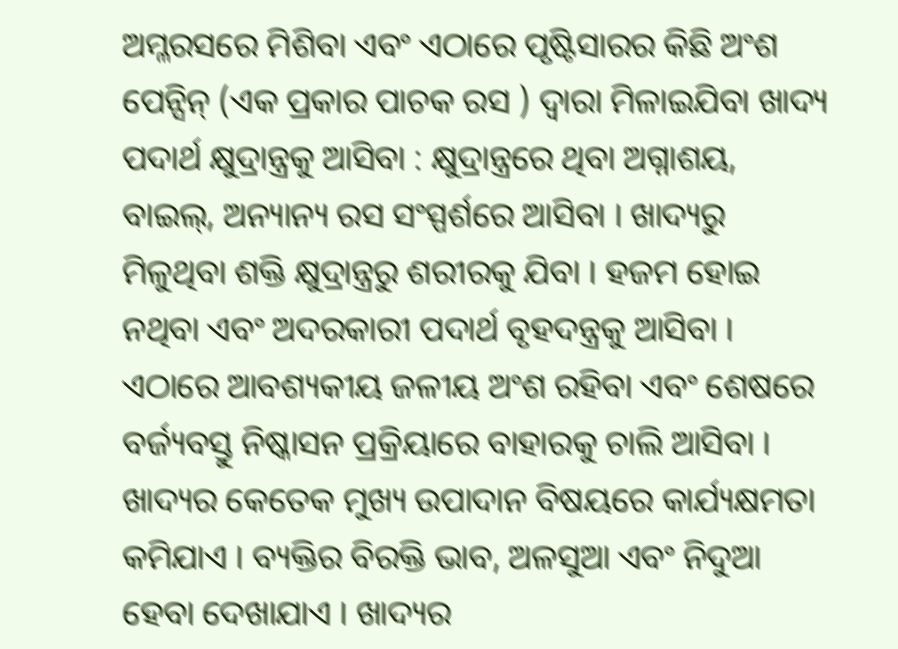ଅମ୍ଳରସରେ ମିଶିବା ଏବଂ ଏଠାରେ ପୃଷ୍ଟିସାରର କିଛି ଅଂଶ ପେନ୍ସିନ୍ (ଏକ ପ୍ରକାର ପାଚକ ରସ ) ଦ୍ଵାରା ମିଳାଇଯିବା ଖାଦ୍ୟ ପଦାର୍ଥ କ୍ଷୁଦ୍ରାନ୍ତ୍ରକୁ ଆସିବା : କ୍ଷୁଦ୍ରାନ୍ତ୍ରରେ ଥିବା ଅଗ୍ନାଶୟ, ବାଇଲ୍, ଅନ୍ୟାନ୍ୟ ରସ ସଂସ୍ପର୍ଶରେ ଆସିବା । ଖାଦ୍ୟରୁ ମିଳୁଥିବା ଶକ୍ତି କ୍ଷୁଦ୍ରାନ୍ତ୍ରରୁ ଶରୀରକୁ ଯିବା । ହଜମ ହୋଇ ନଥିବା ଏବଂ ଅଦରକାରୀ ପଦାର୍ଥ ବୃହଦନ୍ତ୍ରକୁ ଆସିବା । ଏଠାରେ ଆବଶ୍ୟକୀୟ ଜଳୀୟ ଅଂଶ ରହିବା ଏବଂ ଶେଷରେ ବର୍ଜ୍ୟବସ୍ତୁ ନିଷ୍କାସନ ପ୍ରକ୍ରିୟାରେ ବାହାରକୁ ଚାଲି ଆସିବା । ଖାଦ୍ୟର କେତେକ ମୁଖ୍ୟ ଉପାଦାନ ବିଷୟରେ କାର୍ଯ୍ୟକ୍ଷମତା କମିଯାଏ । ବ୍ୟକ୍ତିର ବିରକ୍ତି ଭାବ, ଅଳସୁଆ ଏବଂ ନିଦୁଆ ହେବା ଦେଖାଯାଏ । ଖାଦ୍ୟର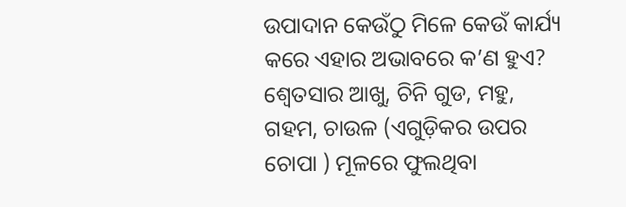ଉପାଦାନ କେଉଁଠୁ ମିଳେ କେଉଁ କାର୍ଯ୍ୟ କରେ ଏହାର ଅଭାବରେ କ’ଣ ହୁଏ? ଶ୍ଵେତସାର ଆଖୁ, ଚିନି ଗୁଡ, ମହୁ, ଗହମ, ଚାଉଳ (ଏଗୁଡ଼ିକର ଉପର ଚୋପା ) ମୂଳରେ ଫୁଲଥିବା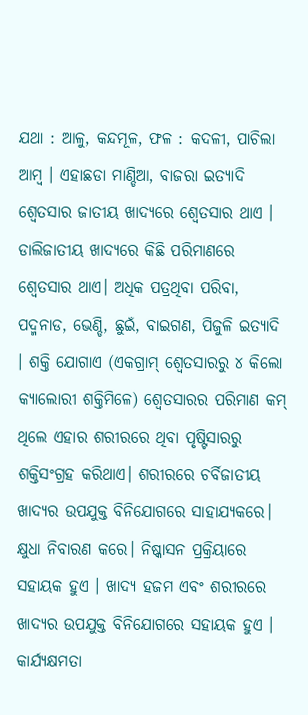ଯଥା : ଆଳୁ, କନ୍ଦମୂଳ, ଫଳ : କଦଳୀ, ପାଚିଲା ଆମ୍ବ । ଏହାଛଡା ମାଣ୍ଡିଆ, ବାଜରା ଇତ୍ୟାଦି ଶ୍ଵେତସାର ଜାତୀୟ ଖାଦ୍ୟରେ ଶ୍ଵେତସାର ଥାଏ । ଡାଲିଜାତୀୟ ଖାଦ୍ୟରେ କିଛି ପରିମାଣରେ ଶ୍ଵେତସାର ଥାଏ। ଅଧିକ ପତ୍ରଥିବା ପରିବା, ପଦ୍ମନାଡ, ଭେଣ୍ଡି, ଛୁଇଁ, ବାଇଗଣ, ପିଜୁଳି ଇତ୍ୟାଦି । ଶକ୍ତି ଯୋଗାଏ (ଏକଗ୍ରାମ୍ ଶ୍ଵେତସାରରୁ ୪ କିଲୋ କ୍ୟାଲୋରୀ ଶକ୍ତିମିଳେ) ଶ୍ଵେତସାରର ପରିମାଣ କମ୍ ଥିଲେ ଏହାର ଶରୀରରେ ଥିବା ପୃଷ୍ଟିସାରରୁ ଶକ୍ତିସଂଗ୍ରହ କରିଥାଏ। ଶରୀରରେ ଚର୍ବିଜାତୀୟ ଖାଦ୍ୟର ଉପଯୁକ୍ତ ବିନିଯୋଗରେ ସାହାଯ୍ୟକରେ। କ୍ଷୁଧା ନିବାରଣ କରେ। ନିଷ୍କାସନ ପ୍ରକ୍ରିୟାରେ ସହାୟକ ହୁଏ । ଖାଦ୍ୟ ହଜମ ଏବଂ ଶରୀରରେ ଖାଦ୍ୟର ଉପଯୁକ୍ତ ବିନିଯୋଗରେ ସହାୟକ ହୁଏ । କାର୍ଯ୍ୟକ୍ଷମତା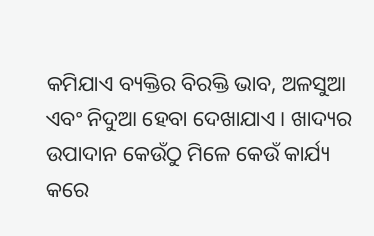କମିଯାଏ ବ୍ୟକ୍ତିର ବିରକ୍ତି ଭାବ, ଅଳସୁଆ ଏବଂ ନିଦୁଆ ହେବା ଦେଖାଯାଏ । ଖାଦ୍ୟର ଉପାଦାନ କେଉଁଠୁ ମିଳେ କେଉଁ କାର୍ଯ୍ୟ କରେ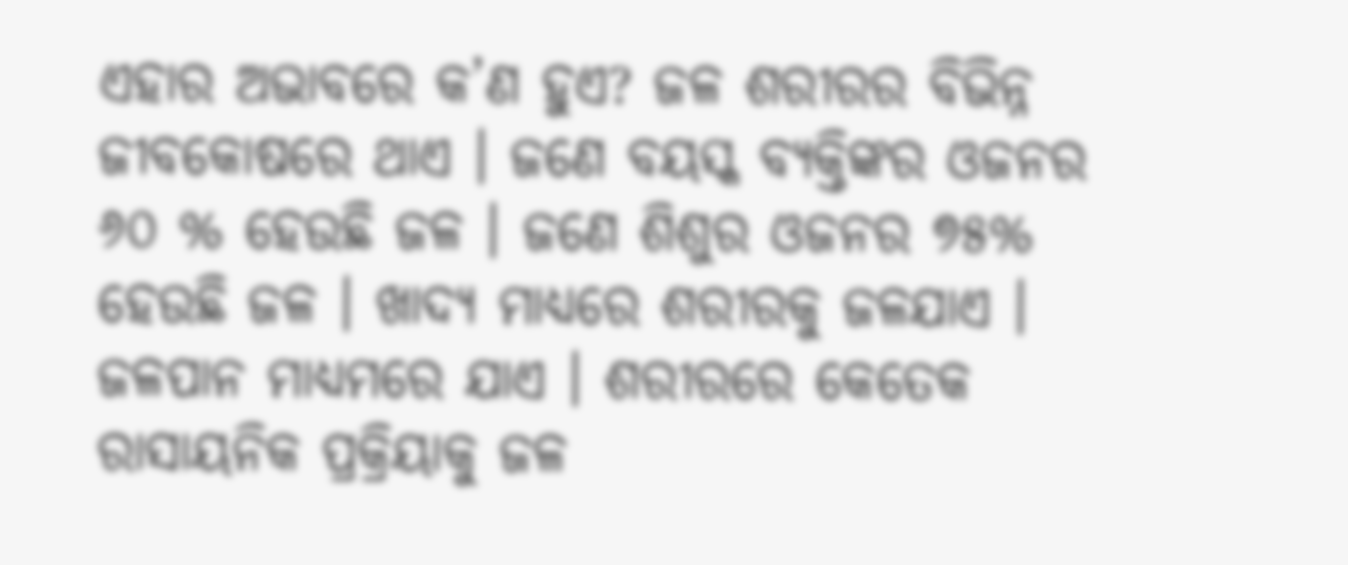ଏହାର ଅଭାବରେ କ’ଣ ହୁଏ? ଜଳ ଶରୀରର ବିଭିନ୍ନ ଜୀବକୋଷରେ ଥାଏ । ଜଣେ ବୟସ୍କ ବ୍ୟକ୍ତିଙ୍କର ଓଜନର ୬୦ % ହେଉଛି ଜଳ । ଜଣେ ଶିଶୁର ଓଜନର ୭୫% ହେଉଛି ଜଳ । ଖାଦ୍ୟ ମାଧ୍ୟରେ ଶରୀରକୁ ଜଳଯାଏ । ଜଳପାନ ମାଧ୍ୟମରେ ଯାଏ । ଶରୀରରେ କେତେକ ରାସାୟନିକ ପ୍ରକ୍ରିୟାକୁ ଜଳ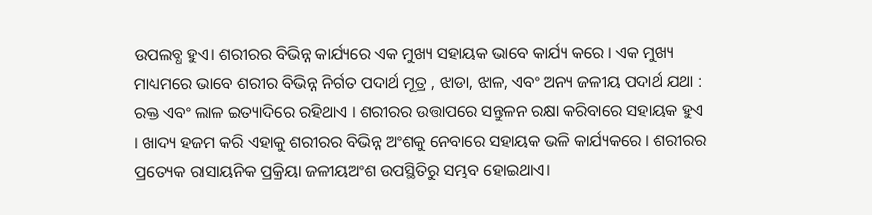ଉପଲବ୍ଧ ହୁଏ। ଶରୀରର ବିଭିନ୍ନ କାର୍ଯ୍ୟରେ ଏକ ମୁଖ୍ୟ ସହାୟକ ଭାବେ କାର୍ଯ୍ୟ କରେ । ଏକ ମୁଖ୍ୟ ମାଧ୍ୟମରେ ଭାବେ ଶରୀର ବିଭିନ୍ନ ନିର୍ଗତ ପଦାର୍ଥ ମୂତ୍ର , ଝାଡା, ଝାଳ, ଏବଂ ଅନ୍ୟ ଜଳୀୟ ପଦାର୍ଥ ଯଥା : ରକ୍ତ ଏବଂ ଲାଳ ଇତ୍ୟାଦିରେ ରହିଥାଏ । ଶରୀରର ଉତ୍ତାପରେ ସନ୍ତୁଳନ ରକ୍ଷା କରିବାରେ ସହାୟକ ହୁଏ । ଖାଦ୍ୟ ହଜମ କରି ଏହାକୁ ଶରୀରର ବିଭିନ୍ନ ଅଂଶକୁ ନେବାରେ ସହାୟକ ଭଳି କାର୍ଯ୍ୟକରେ । ଶରୀରର ପ୍ରତ୍ୟେକ ରାସାୟନିକ ପ୍ରକ୍ରିୟା ଜଳୀୟଅଂଶ ଉପସ୍ଥିତିରୁ ସମ୍ଭବ ହୋଇଥାଏ।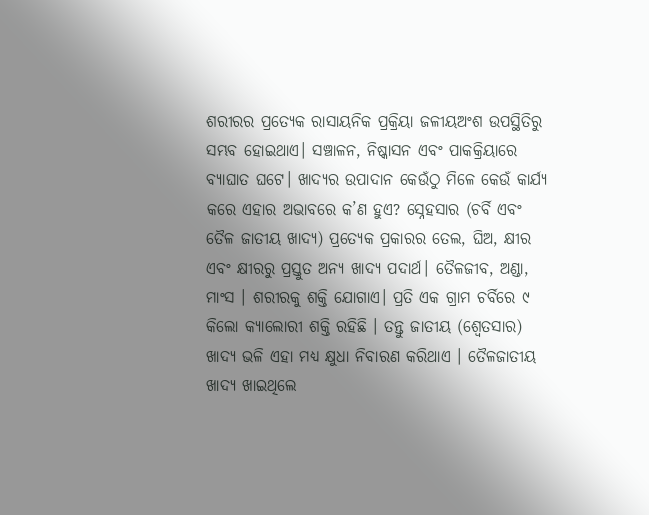ଶରୀରର ପ୍ରତ୍ୟେକ ରାସାୟନିକ ପ୍ରକ୍ରିୟା ଜଳୀୟଅଂଶ ଉପସ୍ଥିତିରୁ ସମ୍ଭବ ହୋଇଥାଏ। ସଞ୍ଚାଳନ, ନିଷ୍କାସନ ଏବଂ ପାକକ୍ରିୟାରେ ବ୍ୟାଘାତ ଘଟେ। ଖାଦ୍ୟର ଉପାଦାନ କେଉଁଠୁ ମିଳେ କେଉଁ କାର୍ଯ୍ୟ କରେ ଏହାର ଅଭାବରେ କ’ଣ ହୁଏ? ସ୍ନେହସାର (ଚର୍ବି ଏବଂ ତୈଳ ଜାତୀୟ ଖାଦ୍ୟ) ପ୍ରତ୍ୟେକ ପ୍ରକାରର ତେଲ, ଘିଅ, କ୍ଷୀର ଏବଂ କ୍ଷୀରରୁ ପ୍ରସ୍ତୁତ ଅନ୍ୟ ଖାଦ୍ୟ ପଦାର୍ଥ। ତୈଳଜୀବ, ଅଣ୍ଡା, ମାଂସ । ଶରୀରକୁ ଶକ୍ତି ଯୋଗାଏ। ପ୍ରତି ଏକ ଗ୍ରାମ ଚର୍ବିରେ ୯ କିଲୋ କ୍ୟାଲୋରୀ ଶକ୍ତି ରହିଛି । ତନ୍ତୁ ଜାତୀୟ (ଶ୍ଵେତସାର) ଖାଦ୍ୟ ଭଳି ଏହା ମଧ୍ୟ କ୍ଷୁଧା ନିବାରଣ କରିଥାଏ । ତୈଳଜାତୀୟ ଖାଦ୍ୟ ଖାଇଥିଲେ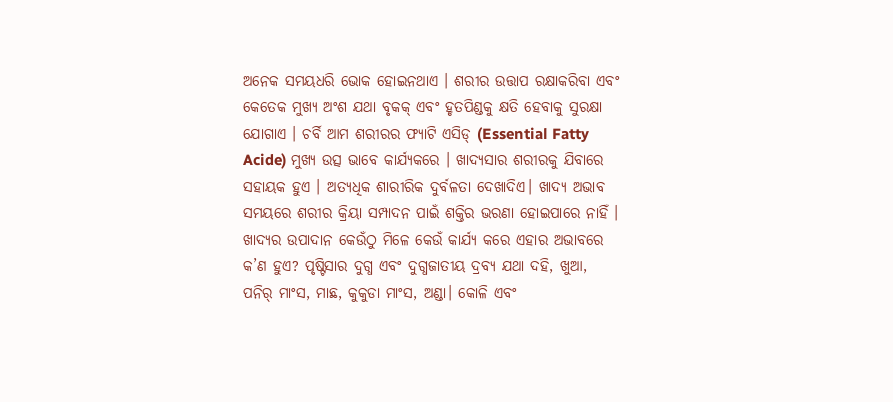ଅନେକ ସମୟଧରି ଭୋକ ହୋଇନଥାଏ । ଶରୀର ଉତ୍ତାପ ରକ୍ଷାକରିବା ଏବଂ କେତେକ ମୁଖ୍ୟ ଅଂଶ ଯଥା ବୃକକ୍ ଏବଂ ହୃତପିଣ୍ଡକୁ କ୍ଷତି ହେବାକୁ ସୁରକ୍ଷା ଯୋଗାଏ । ଚର୍ବି ଆମ ଶରୀରର ଫ୍ୟାଟି ଏସିଡ୍ (Essential Fatty Acide) ମୁଖ୍ୟ ଉତ୍ସ ଭାବେ କାର୍ଯ୍ୟକରେ । ଖାଦ୍ୟସାର ଶରୀରକୁ ଯିବାରେ ସହାୟକ ହୁଏ । ଅତ୍ୟଧିକ ଶାରୀରିକ ଦୁର୍ବଳତା ଦେଖାଦିଏ। ଖାଦ୍ୟ ଅଭାବ ସମୟରେ ଶରୀର କ୍ରିୟା ସମ୍ପାଦନ ପାଇଁ ଶକ୍ତିର ଭରଣା ହୋଇପାରେ ନାହିଁ । ଖାଦ୍ୟର ଉପାଦାନ କେଉଁଠୁ ମିଳେ କେଉଁ କାର୍ଯ୍ୟ କରେ ଏହାର ଅଭାବରେ କ’ଣ ହୁଏ? ପୃଷ୍ଟିସାର ଦୁଗ୍ଧ ଏବଂ ଦୁଗ୍ଧଜାତୀୟ ଦ୍ରବ୍ୟ ଯଥା ଦହି, ଖୁଆ, ପନିର୍ ମାଂସ, ମାଛ, କୁକୁଡା ମାଂସ, ଅଣ୍ଡା। କୋଳି ଏବଂ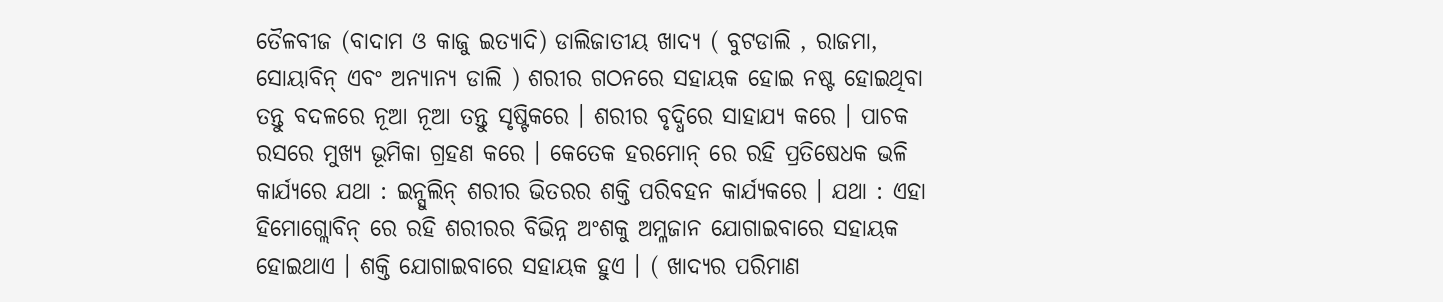ତୈଳବୀଜ (ବାଦାମ ଓ କାଜୁ ଇତ୍ୟାଦି) ଡାଲିଜାତୀୟ ଖାଦ୍ୟ ( ବୁଟଡାଲି , ରାଜମା, ସୋୟାବିନ୍ ଏବଂ ଅନ୍ୟାନ୍ୟ ଡାଲି ) ଶରୀର ଗଠନରେ ସହାୟକ ହୋଇ ନଷ୍ଟ ହୋଇଥିବା ତନ୍ତୁ ବଦଳରେ ନୂଆ ନୂଆ ତନ୍ତୁ ସୃଷ୍ଟିକରେ । ଶରୀର ବୃଦ୍ଧିରେ ସାହାଯ୍ୟ କରେ । ପାଚକ ରସରେ ମୁଖ୍ୟ ଭୂମିକା ଗ୍ରହଣ କରେ । କେତେକ ହରମୋନ୍ ରେ ରହି ପ୍ରତିଷେଧକ ଭଳି କାର୍ଯ୍ୟରେ ଯଥା : ଇନ୍ସୁଲିନ୍ ଶରୀର ଭିତରର ଶକ୍ତି ପରିବହନ କାର୍ଯ୍ୟକରେ । ଯଥା : ଏହା ହିମୋଗ୍ଲୋବିନ୍ ରେ ରହି ଶରୀରର ବିଭିନ୍ନ ଅଂଶକୁ ଅମ୍ଳଜାନ ଯୋଗାଇବାରେ ସହାୟକ ହୋଇଥାଏ । ଶକ୍ତି ଯୋଗାଇବାରେ ସହାୟକ ହୁଏ । ( ଖାଦ୍ୟର ପରିମାଣ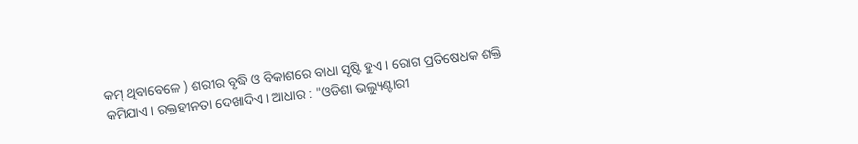କମ୍ ଥିବାବେଳେ ) ଶରୀର ବୃଦ୍ଧି ଓ ବିକାଶରେ ବାଧା ସୃଷ୍ଟି ହୁଏ । ରୋଗ ପ୍ରତିଷେଧକ ଶକ୍ତି କମିଯାଏ। ରକ୍ତହୀନତା ଦେଖାଦିଏ । ଆଧାର : "ଓଡିଶା ଭଲ୍ୟୁଣ୍ଟାରୀ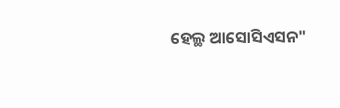ହେଲ୍ଥ ଆସୋସିଏସନ"